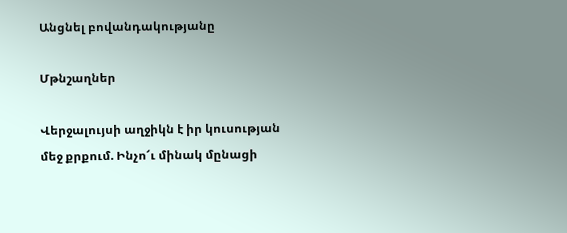Անցնել բովանդակությանը

Մթնշաղներ

Վերջալույսի աղջիկն է իր կուսության մեջ քրքում. Ինչո՜ւ մինակ մընացի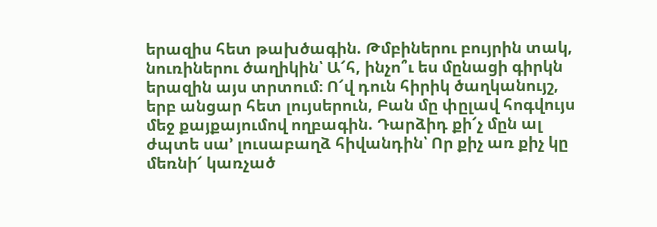երազիս հետ թախծագին. Թմբիներու բույրին տակ, նուռիներու ծաղիկին՝ Ա՜հ, ինչո՞ւ ես մընացի գիրկն երազին այս տրտում։ Ո՜վ դուն հիրիկ ծաղկանույշ, երբ անցար հետ լույսերուն, Բան մը փըլավ հոգվույս մեջ քայքայումով ողբագին. Դարձիդ քի՜չ մըն ալ ժպտե սա՚ լուսաբաղձ հիվանդին՝ Որ քիչ առ քիչ կը մեռնի՜ կառչած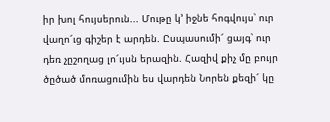իր խոլ հույսերուն... Մութը կ՚ իջնե հոգվույս՝ ուր վաղո՜ւց գիշեր է արդեն. Ըսպասումի՜ ցայգ՝ ուր դեռ չըշողաց լո՜ւյսն երազին. Հազիվ քիչ մը բույր ծըծած մոռացումին ես վարդեն Նորեն քեզի՜ կը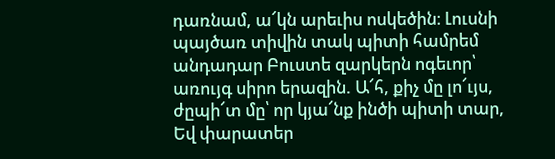դառնամ, ա՜կն արեւիս ոսկեծին։ Լուսնի պայծառ տիվին տակ պիտի համրեմ անդադար Բուստե զարկերն ոգեւոր՝ առույգ սիրո երազին. Ա՜հ, քիչ մը լո՜ւյս, ժըպի՜տ մը՝ որ կյա՜նք ինծի պիտի տար, Եվ փարատեր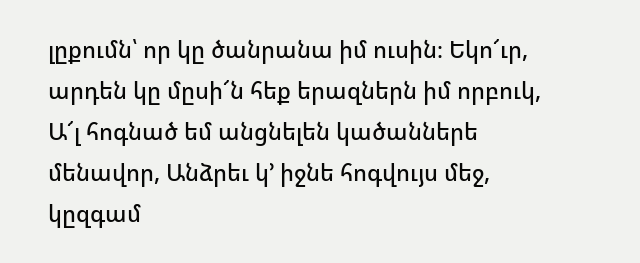լըքումն՝ որ կը ծանրանա իմ ուսին։ Եկո՜ւր, արդեն կը մըսի՜ն հեք երազներն իմ որբուկ, Ա՜լ հոգնած եմ անցնելեն կածաններե մենավոր, Անձրեւ կ՚ իջնե հոգվույս մեջ, կըզգամ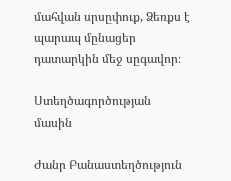մահվան սրսըփուք, Ձեռքս է պարապ մընացեր դատարկին մեջ սըգավոր։

Ստեղծագործության մասին

Ժանր Բանաստեղծություն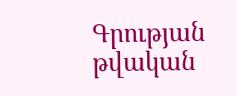Գրության թվական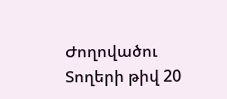Ժողովածու
Տողերի թիվ 20